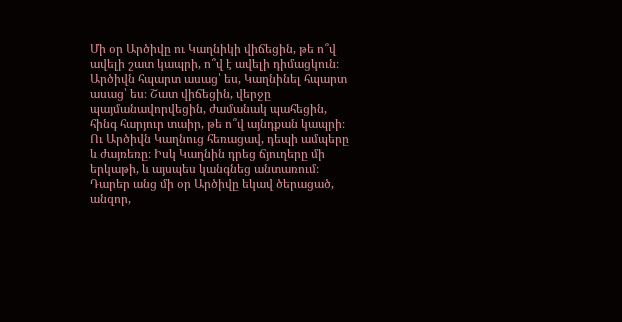Մի օր Արծիվը ու Կաղնիկի վիճեցին, թե ո՞վ ավելի շատ կապրի, ո՞վ է ավելի դիմացկուն։ Արծիվն հպարտ ասաց՝ ես, Կաղնինել հպարտ ասաց՝ ես։ Շատ վիճեցին, վերջը պայմանավորվեցին, ժամանակ պահեցին, հինգ հարյուր տաիր, թե ո՞վ այնդքան կապրի։ Ու Արծիվն Կաղնուց հեռացավ, դեպի ամպերը և ժայռեռը։ Իսկ Կաղնին դրեց ճյուղերը մի երկաթի, և այսպես կանգնեց անտառում։ Դարեր անց մի օր Արծիվը եկավ ծերացած, անզոր,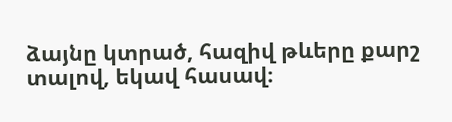ձայնը կտրած, հազիվ թևերը քարշ տալով, եկավ հասավ։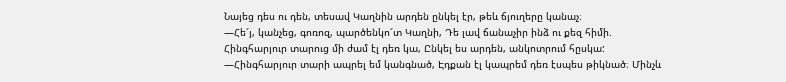Նայեց դես ու դեն, տեսավ Կաղնին արդեն ընկել էր, թեև ճյուղերը կանաչ։
—Հե՜յ, կանչեց, գոռոզ, պարծենկո՜տ Կաղնի, Դե լավ ճանաչիր ինձ ու քեզ հիմի.
Հինգհարյուր տարուց մի ժամ էլ դեռ կա, Ընկել ես արդեն, անկոտրում հըսկա:
—Հինգհարյուր տարի ապրել եմ կանգնած, Էդքան էլ կապրեմ դեռ էսպես թիկնած։ Մինչև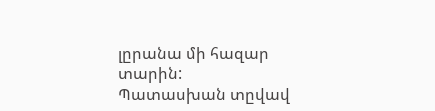լըրանա մի հազար տարին:
Պատասխան տըվավ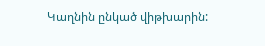Կաղնին ընկած վիթխարին: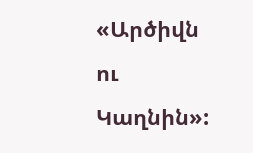«Արծիվն ու Կաղնին»: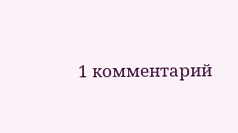1 комментарий